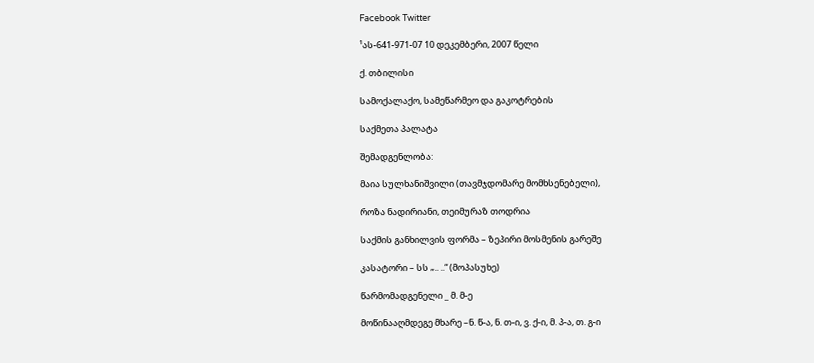Facebook Twitter

¹ას-641-971-07 10 დეკემბერი, 2007 წელი

ქ. თბილისი

სამოქალაქო, სამეწარმეო და გაკოტრების

საქმეთა პალატა

შემადგენლობა:

მაია სულხანიშვილი (თავმჯდომარე მომხსენებელი),

როზა ნადირიანი, თეიმურაზ თოდრია

საქმის განხილვის ფორმა – ზეპირი მოსმენის გარეშე

კასატორი – სს „.. ..“ (მოპასუხე)

წარმომადგენელი _ მ. მ-ე

მოწინააღმდეგე მხარე –ნ. წ-ა, ნ. თ-ი, ვ. ქ-ი, მ. პ-ა, თ. გ-ი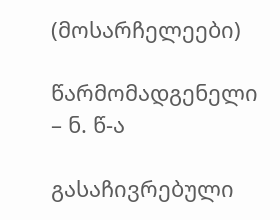(მოსარჩელეები)

წარმომადგენელი – ნ. წ-ა

გასაჩივრებული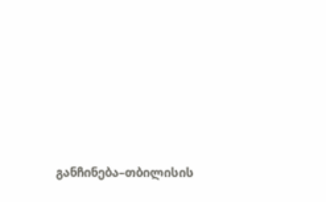განჩინება–თბილისის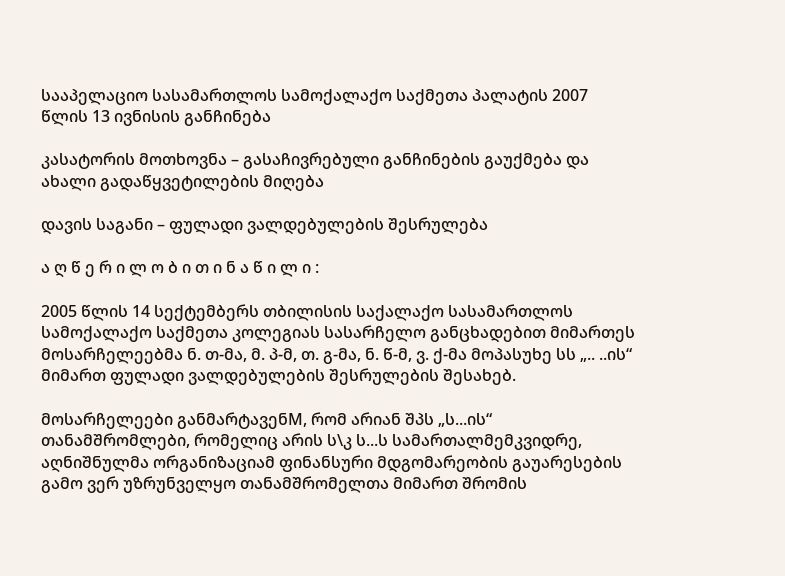სააპელაციო სასამართლოს სამოქალაქო საქმეთა პალატის 2007 წლის 13 ივნისის განჩინება

კასატორის მოთხოვნა – გასაჩივრებული განჩინების გაუქმება და ახალი გადაწყვეტილების მიღება

დავის საგანი – ფულადი ვალდებულების შესრულება

ა ღ წ ე რ ი ლ ო ბ ი თ ი ნ ა წ ი ლ ი :

2005 წლის 14 სექტემბერს თბილისის საქალაქო სასამართლოს სამოქალაქო საქმეთა კოლეგიას სასარჩელო განცხადებით მიმართეს მოსარჩელეებმა ნ. თ-მა, მ. პ-მ, თ. გ-მა, ნ. წ-მ, ვ. ქ-მა მოპასუხე სს „.. ..ის“ მიმართ ფულადი ვალდებულების შესრულების შესახებ.

მოსარჩელეები განმარტავენM, რომ არიან შპს „ს...ის“ თანამშრომლები, რომელიც არის ს\კ ს...ს სამართალმემკვიდრე, აღნიშნულმა ორგანიზაციამ ფინანსური მდგომარეობის გაუარესების გამო ვერ უზრუნველყო თანამშრომელთა მიმართ შრომის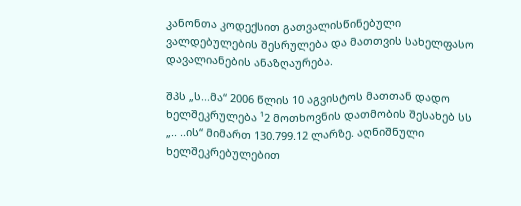კანონთა კოდექსით გათვალისწინებული ვალდებულების შესრულება და მათთვის სახელფასო დავალიანების ანაზღაურება.

შპს „ს...მა“ 2006 წლის 10 აგვისტოს მათთან დადო ხელშეკრულება ¹2 მოთხოვნის დათმობის შესახებ სს „.. ..ის“ მიმართ 130.799.12 ლარზე. აღნიშნული ხელშეკრებულებით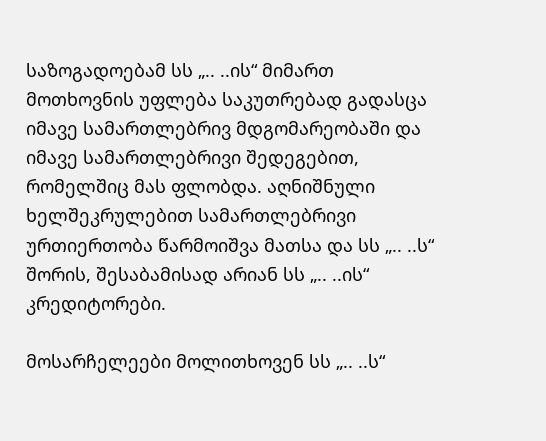საზოგადოებამ სს „.. ..ის“ მიმართ მოთხოვნის უფლება საკუთრებად გადასცა იმავე სამართლებრივ მდგომარეობაში და იმავე სამართლებრივი შედეგებით, რომელშიც მას ფლობდა. აღნიშნული ხელშეკრულებით სამართლებრივი ურთიერთობა წარმოიშვა მათსა და სს „.. ..ს“ შორის, შესაბამისად არიან სს „.. ..ის“ კრედიტორები.

მოსარჩელეები მოლითხოვენ სს „.. ..ს“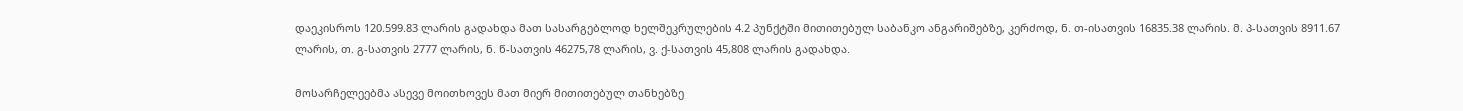დაეკისროს 120.599.83 ლარის გადახდა მათ სასარგებლოდ ხელშეკრულების 4.2 პუნქტში მითითებულ საბანკო ანგარიშებზე, კერძოდ, ნ. თ-ისათვის 16835.38 ლარის. მ. პ-სათვის 8911.67 ლარის, თ. გ-სათვის 2777 ლარის, ნ. წ-სათვის 46275,78 ლარის, ვ. ქ-სათვის 45,808 ლარის გადახდა.

მოსარჩელეებმა ასევე მოითხოვეს მათ მიერ მითითებულ თანხებზე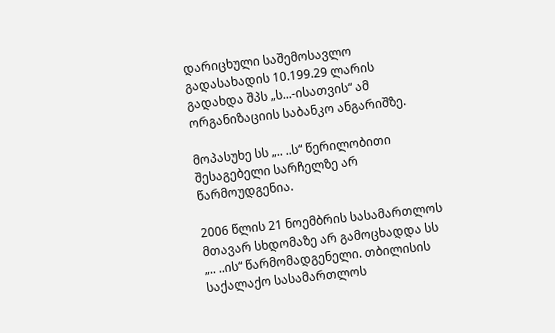დარიცხული საშემოსავლო გადასახადის 10.199.29 ლარის გადახდა შპს „ს...-ისათვის“ ამ ორგანიზაციის საბანკო ანგარიშზე.

მოპასუხე სს „.. ..ს“ წერილობითი შესაგებელი სარჩელზე არ წარმოუდგენია.

2006 წლის 21 ნოემბრის სასამართლოს მთავარ სხდომაზე არ გამოცხადდა სს „.. ..ის“ წარმომადგენელი. თბილისის საქალაქო სასამართლოს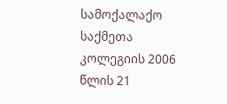სამოქალაქო საქმეთა კოლეგიის 2006 წლის 21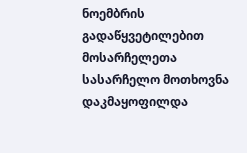ნოემბრის გადაწყვეტილებით მოსარჩელეთა სასარჩელო მოთხოვნა დაკმაყოფილდა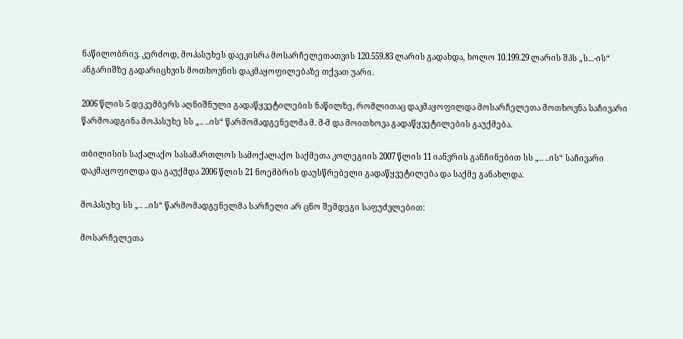ნაწილობრივ. კერძოდ, მოპასუხეს დაეკისრა მოსარჩელეთათვის 120.559.83 ლარის გადახდა, ხოლო 10.199.29 ლარის შპს „ს...-ის“ ანგარიშზე გადარიცხვის მოთხოვნის დაკმაყოფილებაზე თქვათ უარი.

2006 წლის 5 დეკემბერს აღნიშნული გადაწყვეტილების ნაწილზე, რომლითაც დაკმაყოფილდა მოსარჩელეთა მოთხოვნა საჩივარი წარმოადგინა მოპასუხე სს „.. ..ის“ წარმომადგენელმა მ. მ-მ და მოითხოვა გადაწყვეტილების გაუქმება.

თბილისის საქალაქო სასამართლოს სამოქალაქო საქმეთა კოლეგიის 2007 წლის 11 იანვრის განჩინებით სს „.. ..ის“ საჩივარი დაკმაყოფილდა და გაუქმდა 2006 წლის 21 ნოემბრის დაუსწრებელი გადაწყვეტილება და საქმე განახლდა.

მოპასუხე სს „.. ..ის“ წარმომადგენელმა სარჩელი არ ცნო შემდეგი საფუძვლებით:

მოსარჩელეთა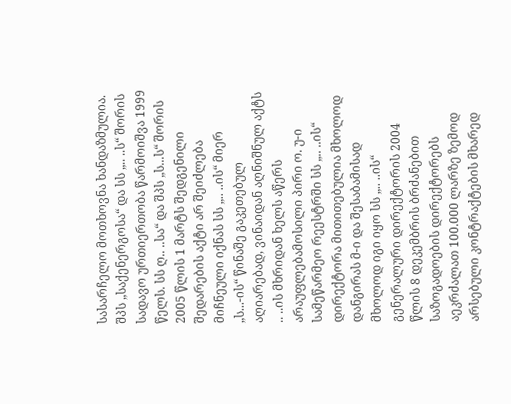სასარჩელო მოთხოვნა ხანდაზმულია. შპს „საქენერგოსა“ და სს „.. ..ს“ შორის სადავო ურთიერთობა წარმოიშვა 1999 წელს. სს ღ.. ..სა“ და შპს „ს...ს“ შორის 2005 წლის 1 მარტს შედგენილი შედარების აქტი არ შეიძლება მიჩნეული იქნას სს „.. ..ის“ მიერ „ს...-ის“ წინაშე გაკეთებულ აღიარებად, ვინაიდან აღნიშნულ აქტს .. ..ის მხრიდან ხელს აწერს არაუფლებამოსილი პირი ო. უ-ი სამეწარმეო რეესტრში სს „.. ..ის“ დირექტორა მითითებულია მხოლოდ დანგირას მ-ი და შესაბამისად მხოლოდ იგი იყო სს „.. ..ის“ გენერალური დირექტორის 2004 წლის 8 დეკემბრის ბრძანებით საზოგადოების დირექტორებს აეკრძალათ 100.000 ლარზე ზემოდ არსებული კონტრაქტების მხარედ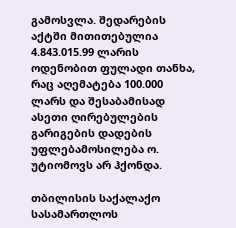გამოსვლა. შედარების აქტში მითითებულია 4.843.015.99 ლარის ოდენობით ფულადი თანხა, რაც აღემატება 100.000 ლარს და შესაბამისად ასეთი ღირებულების გარიგების დადების უფლებამოსილება ო. უტიომოვს არ ჰქონდა.

თბილისის საქალაქო სასამართლოს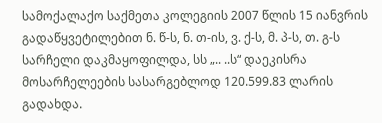სამოქალაქო საქმეთა კოლეგიის 2007 წლის 15 იანვრის გადაწყვეტილებით ნ. წ-ს, ნ. თ-ის, ვ. ქ-ს, მ. პ-ს, თ. გ-ს სარჩელი დაკმაყოფილდა, სს „.. ..ს“ დაეკისრა მოსარჩელეების სასარგებლოდ 120.599.83 ლარის გადახდა.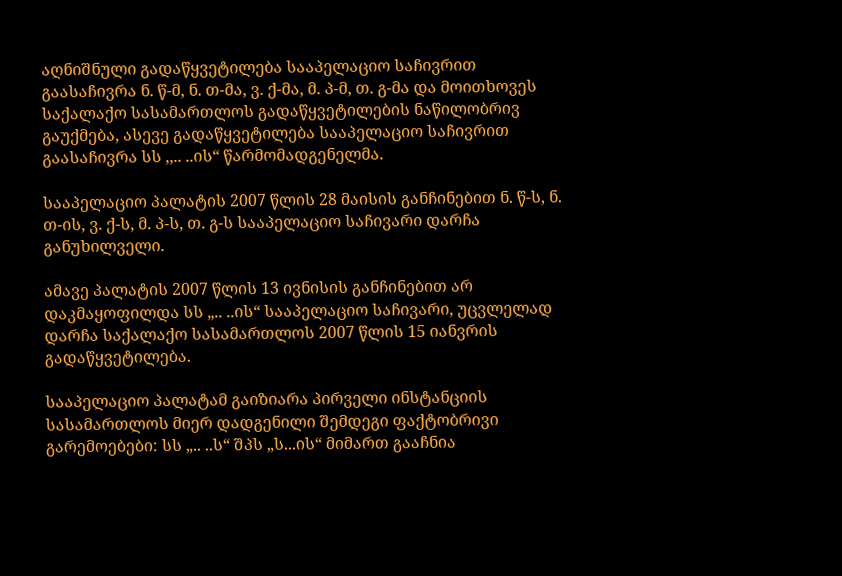აღნიშნული გადაწყვეტილება სააპელაციო საჩივრით გაასაჩივრა ნ. წ-მ, ნ. თ-მა, ვ. ქ-მა, მ. პ-მ, თ. გ-მა და მოითხოვეს საქალაქო სასამართლოს გადაწყვეტილების ნაწილობრივ გაუქმება, ასევე გადაწყვეტილება სააპელაციო საჩივრით გაასაჩივრა სს ,,.. ..ის“ წარმომადგენელმა.

სააპელაციო პალატის 2007 წლის 28 მაისის განჩინებით ნ. წ-ს, ნ. თ-ის, ვ. ქ-ს, მ. პ-ს, თ. გ-ს სააპელაციო საჩივარი დარჩა განუხილველი.

ამავე პალატის 2007 წლის 13 ივნისის განჩინებით არ დაკმაყოფილდა სს „.. ..ის“ სააპელაციო საჩივარი, უცვლელად დარჩა საქალაქო სასამართლოს 2007 წლის 15 იანვრის გადაწყვეტილება.

სააპელაციო პალატამ გაიზიარა პირველი ინსტანციის სასამართლოს მიერ დადგენილი შემდეგი ფაქტობრივი გარემოებები: სს „.. ..ს“ შპს „ს...ის“ მიმართ გააჩნია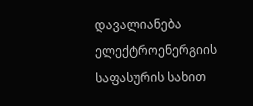დავალიანება ელექტროენერგიის საფასურის სახით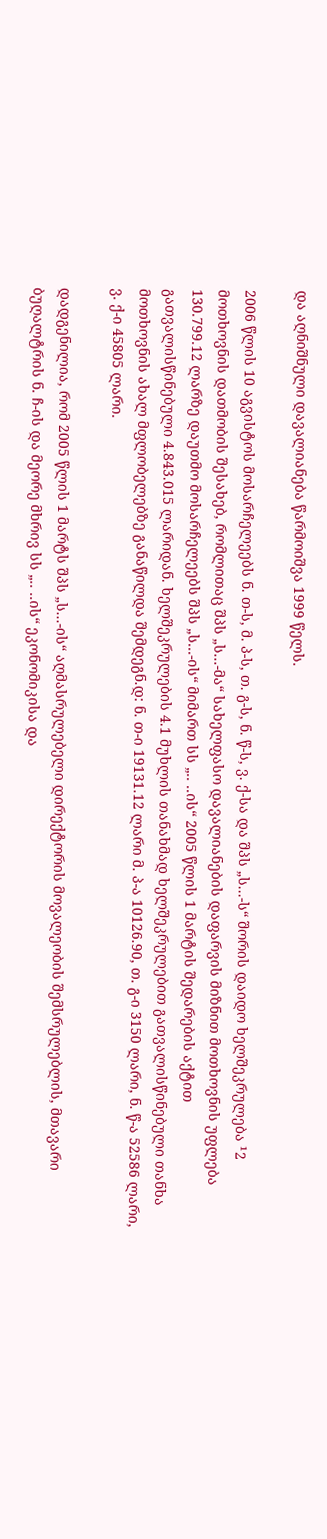და აღნიშნული დავალიანება წარმოიშვა 1999 წელს.

2006 წლის 10 აგვისტოს მოსარჩელეებს ნ. თ-ს, მ. პ-ს, თ. გ-ს, ნ. წ-ს, ვ. ქ-სა და შპს „ს...-ს“ შორის დაიდო ხელშეკრულება ¹2 მოთხოვნის დათმობის შესახებ, რომლითაც შპს „ს...-მა“ სახელფასო დავალიანების დაფარვის მიზნით მოთხოვნის უფლება 130.799.12 ლარზე დაუთმო მოსარჩელეებს შპს „ს...-ის“ მიმართ სს „.. ..ის“ 2005 წლის 1 მარტის შედარების აქტით გათვალისწინებული 4.843.015 ლარიდან. ხელშეკრულების 4.1 მუხლის თანახმად ხელშეკრულებით გათვალისწინებული თანხა მოთხოვნის ახალ მფლობელებზე განაწილდა შემდეგნ.დ: ნ. თ-ი 19131.12 ლარი მ. პ-ა 10126.90, თ. გ-ი 3150 ლარი, ნ. წ-ა 52586 ლარი, ვ. ქ-ი 45805 ლარი.

დადგენილია, რომ 2005 წლის 1 მარტს შპს „ს...-ის“ აღმასრულებელი დირექტორის მოვალეობის შემსრულებლის, მთავარი ბუღალტრის ნ. ჩ-ის და მეორე მხრივ სს „.. ..ის“ ეკონომიკისა და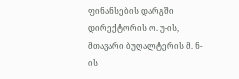ფინანსების დარგში დირექტორის ო. უ-ის, მთავარი ბუღალტერის მ. ნ-ის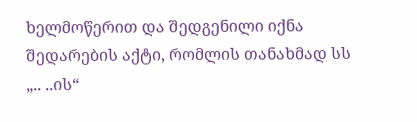ხელმოწერით და შედგენილი იქნა შედარების აქტი, რომლის თანახმად სს „.. ..ის“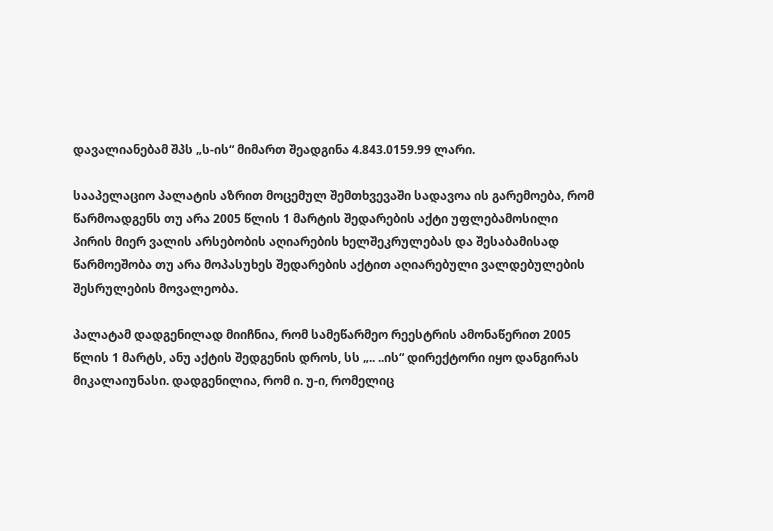დავალიანებამ შპს „ს-ის“ მიმართ შეადგინა 4.843.0159.99 ლარი.

სააპელაციო პალატის აზრით მოცემულ შემთხვევაში სადავოა ის გარემოება, რომ წარმოადგენს თუ არა 2005 წლის 1 მარტის შედარების აქტი უფლებამოსილი პირის მიერ ვალის არსებობის აღიარების ხელშეკრულებას და შესაბამისად წარმოეშობა თუ არა მოპასუხეს შედარების აქტით აღიარებული ვალდებულების შესრულების მოვალეობა.

პალატამ დადგენილად მიიჩნია, რომ სამეწარმეო რეესტრის ამონაწერით 2005 წლის 1 მარტს, ანუ აქტის შედგენის დროს, სს „.. ..ის“ დირექტორი იყო დანგირას მიკალაიუნასი. დადგენილია, რომ ი. უ-ი, რომელიც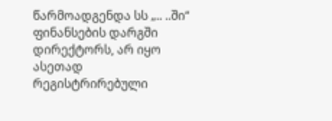წარმოადგენდა სს „.. ..ში“ ფინანსების დარგში დირექტორს, არ იყო ასეთად რეგისტრირებული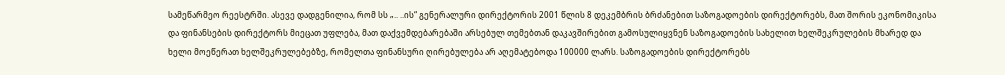სამეწარმეო რეესტრში. ასევე დადგენილია, რომ სს „.. ..ის“ გენერალური დირექტორის 2001 წლის 8 დეკემბრის ბრძანებით საზოგადოების დირექტორებს, მათ შორის ეკონომიკისა და ფინანსების დირექტორს მიეცათ უფლება, მათ დაქვემდებარებაში არსებულ თემებთან დაკავშირებით გამოსულიყვნენ საზოგადოების სახელით ხელშეკრულების მხარედ და ხელი მოეწერათ ხელშეკრულებებზე, რომელთა ფინანსური ღირებულება არ აღემატებოდა 100000 ლარს. საზოგადოების დირექტორებს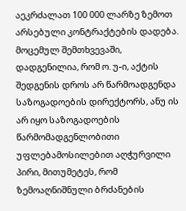აეკრძალათ 100 000 ლარზე ზემოთ არსებული კონტრაქტების დადება. მოცემულ შემთხვევაში, დადგენილია, რომ ო. უ-ი, აქტის შედგენის დროს არ წარმოადგენდა საზოგადოების დირექტორს, ანუ ის არ იყო საზოგადოების წარმომადგენლობითი უფლებამოსილებით აღჭურვილი პირი, მითუმეტეს, რომ ზემოაღნიშნული ბრძანების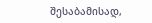შესაბამისად,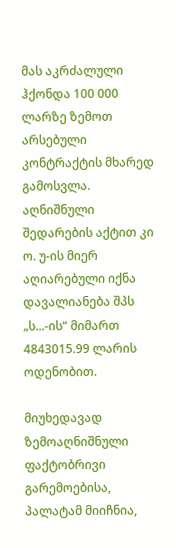მას აკრძალული ჰქონდა 100 000 ლარზე ზემოთ არსებული კონტრაქტის მხარედ გამოსვლა. აღნიშნული შედარების აქტით კი ო. უ-ის მიერ აღიარებული იქნა დავალიანება შპს „ს...-ის“ მიმართ 4843015.99 ლარის ოდენობით.

მიუხედავად ზემოაღნიშნული ფაქტობრივი გარემოებისა, პალატამ მიიჩნია,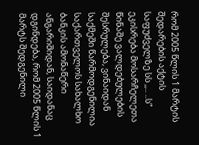რომ 2005 წლის 1 მარტის შედარების აქტის საფუძველზე სს ,,.. ..ს“ ეკისრება მოსარჩელეთა წინაშე ვალდებულების შესრულება, ვინაიდან საქმეში წარმოდგენილია საქართველოს სახალხო ბანკის ამონაწერი ანგარიშიდან, საიდანაც დგინდება, რომ 2005 წლის 1 მარტს შედგენილი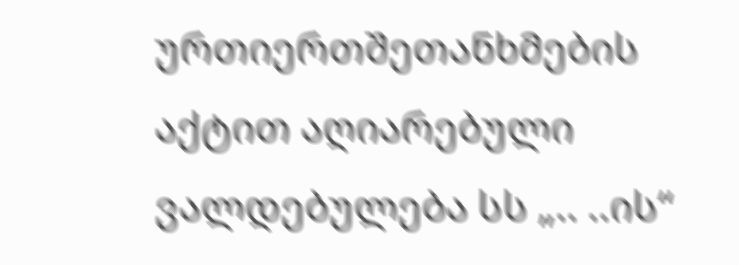ურთიერთშეთანხმების აქტით აღიარებული ვალდებულება სს „.. ..ის“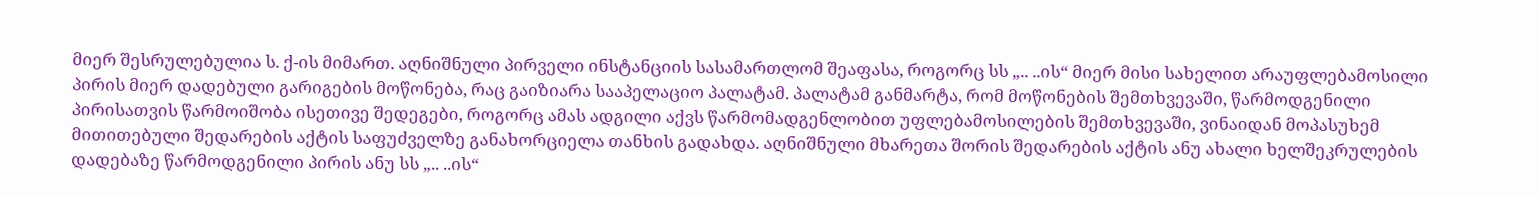მიერ შესრულებულია ს. ქ-ის მიმართ. აღნიშნული პირველი ინსტანციის სასამართლომ შეაფასა, როგორც სს „.. ..ის“ მიერ მისი სახელით არაუფლებამოსილი პირის მიერ დადებული გარიგების მოწონება, რაც გაიზიარა სააპელაციო პალატამ. პალატამ განმარტა, რომ მოწონების შემთხვევაში, წარმოდგენილი პირისათვის წარმოიშობა ისეთივე შედეგები, როგორც ამას ადგილი აქვს წარმომადგენლობით უფლებამოსილების შემთხვევაში, ვინაიდან მოპასუხემ მითითებული შედარების აქტის საფუძველზე განახორციელა თანხის გადახდა. აღნიშნული მხარეთა შორის შედარების აქტის ანუ ახალი ხელშეკრულების დადებაზე წარმოდგენილი პირის ანუ სს „.. ..ის“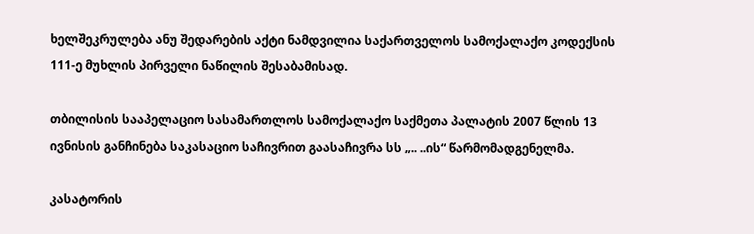ხელშეკრულება ანუ შედარების აქტი ნამდვილია საქართველოს სამოქალაქო კოდექსის 111-ე მუხლის პირველი ნაწილის შესაბამისად.

თბილისის სააპელაციო სასამართლოს სამოქალაქო საქმეთა პალატის 2007 წლის 13 ივნისის განჩინება საკასაციო საჩივრით გაასაჩივრა სს „.. ..ის“ წარმომადგენელმა.

კასატორის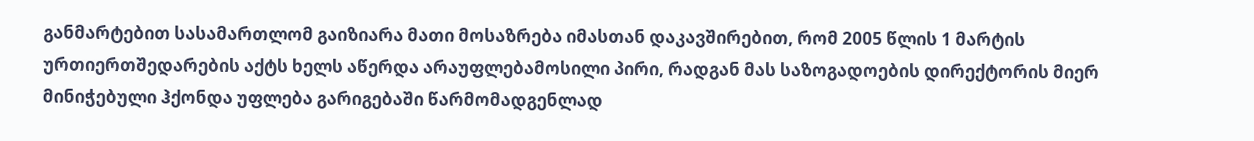განმარტებით სასამართლომ გაიზიარა მათი მოსაზრება იმასთან დაკავშირებით, რომ 2005 წლის 1 მარტის ურთიერთშედარების აქტს ხელს აწერდა არაუფლებამოსილი პირი, რადგან მას საზოგადოების დირექტორის მიერ მინიჭებული ჰქონდა უფლება გარიგებაში წარმომადგენლად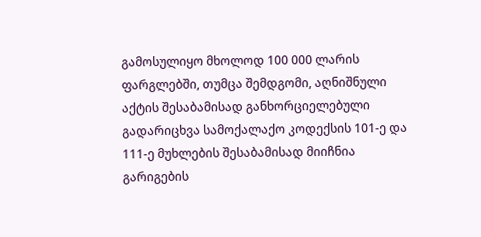გამოსულიყო მხოლოდ 100 000 ლარის ფარგლებში, თუმცა შემდგომი, აღნიშნული აქტის შესაბამისად განხორციელებული გადარიცხვა სამოქალაქო კოდექსის 101-ე და 111-ე მუხლების შესაბამისად მიიჩნია გარიგების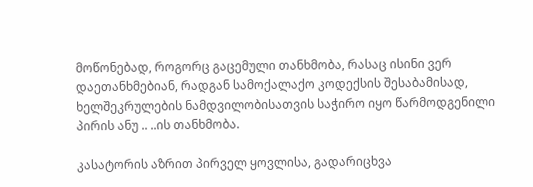მოწონებად, როგორც გაცემული თანხმობა, რასაც ისინი ვერ დაეთანხმებიან, რადგან სამოქალაქო კოდექსის შესაბამისად, ხელშეკრულების ნამდვილობისათვის საჭირო იყო წარმოდგენილი პირის ანუ .. ..ის თანხმობა.

კასატორის აზრით პირველ ყოვლისა, გადარიცხვა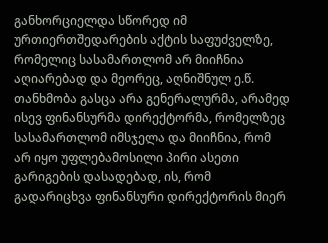განხორციელდა სწორედ იმ ურთიერთშედარების აქტის საფუძველზე, რომელიც სასამართლომ არ მიიჩნია აღიარებად და მეორეც, აღნიშნულ ე.წ. თანხმობა გასცა არა გენერალურმა, არამედ ისევ ფინანსურმა დირექტორმა, რომელზეც სასამართლომ იმსჯელა და მიიჩნია, რომ არ იყო უფლებამოსილი პირი ასეთი გარიგების დასადებად, ის, რომ გადარიცხვა ფინანსური დირექტორის მიერ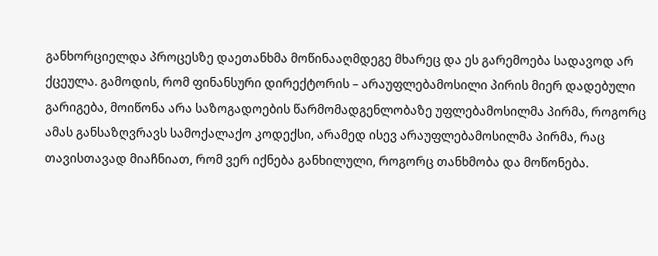განხორციელდა პროცესზე დაეთანხმა მოწინააღმდეგე მხარეც და ეს გარემოება სადავოდ არ ქცეულა. გამოდის, რომ ფინანსური დირექტორის – არაუფლებამოსილი პირის მიერ დადებული გარიგება, მოიწონა არა საზოგადოების წარმომადგენლობაზე უფლებამოსილმა პირმა, როგორც ამას განსაზღვრავს სამოქალაქო კოდექსი, არამედ ისევ არაუფლებამოსილმა პირმა, რაც თავისთავად მიაჩნიათ, რომ ვერ იქნება განხილული, როგორც თანხმობა და მოწონება.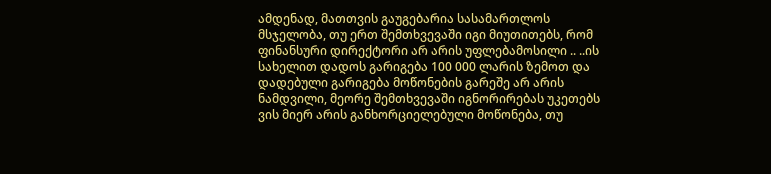ამდენად, მათთვის გაუგებარია სასამართლოს მსჯელობა, თუ ერთ შემთხვევაში იგი მიუთითებს, რომ ფინანსური დირექტორი არ არის უფლებამოსილი .. ..ის სახელით დადოს გარიგება 100 000 ლარის ზემოთ და დადებული გარიგება მოწონების გარეშე არ არის ნამდვილი, მეორე შემთხვევაში იგნორირებას უკეთებს ვის მიერ არის განხორციელებული მოწონება, თუ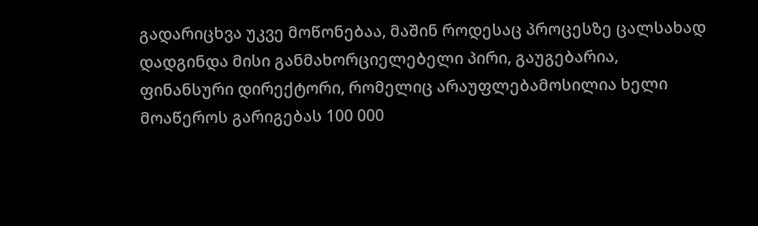გადარიცხვა უკვე მოწონებაა, მაშინ როდესაც პროცესზე ცალსახად დადგინდა მისი განმახორციელებელი პირი, გაუგებარია, ფინანსური დირექტორი, რომელიც არაუფლებამოსილია ხელი მოაწეროს გარიგებას 100 000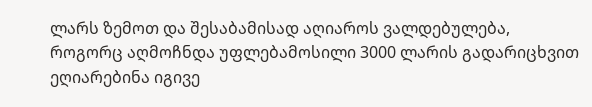ლარს ზემოთ და შესაბამისად აღიაროს ვალდებულება, როგორც აღმოჩნდა უფლებამოსილი 3000 ლარის გადარიცხვით ეღიარებინა იგივე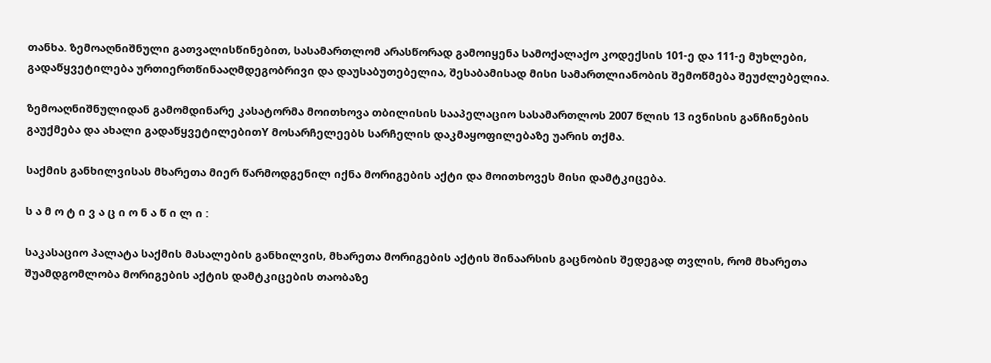თანხა. ზემოაღნიშნული გათვალისწინებით, სასამართლომ არასწორად გამოიყენა სამოქალაქო კოდექსის 101-ე და 111-ე მუხლები, გადაწყვეტილება ურთიერთწინააღმდეგობრივი და დაუსაბუთებელია, შესაბამისად მისი სამართლიანობის შემოწმება შეუძლებელია.

ზემოაღნიშნულიდან გამომდინარე კასატორმა მოითხოვა თბილისის სააპელაციო სასამართლოს 2007 წლის 13 ივნისის განჩინების გაუქმება და ახალი გადაწყვეტილებითY მოსარჩელეებს სარჩელის დაკმაყოფილებაზე უარის თქმა.

საქმის განხილვისას მხარეთა მიერ წარმოდგენილ იქნა მორიგების აქტი და მოითხოვეს მისი დამტკიცება.

ს ა მ ო ტ ი ვ ა ც ი ო ნ ა წ ი ლ ი :

საკასაციო პალატა საქმის მასალების განხილვის, მხარეთა მორიგების აქტის შინაარსის გაცნობის შედეგად თვლის, რომ მხარეთა შუამდგომლობა მორიგების აქტის დამტკიცების თაობაზე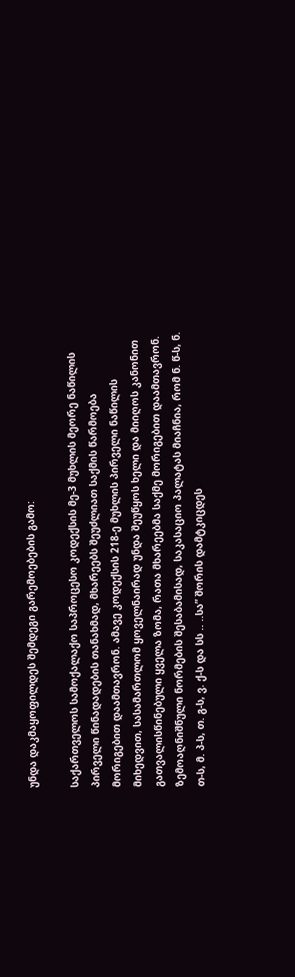უნდა დაკმაყოფილდეს შემდეგი გარემოებების გამო:

საქართველოს სამოქალაქო საპროცესო კოდექსის მე-3 მუხლის მეორე ნაწილის პირველი წინადადების თანახმად, მხარეებს შეუძლიათ საქმის წარმოება მორიგებით დაამთავრონ. ამავე კოდექსის 218-ე მუხლის პირველი ნაწილის მიხედვით, სასამართლომ ყოველნაირად უნდა შეუწყოს ხელი და მიიღოს კანონით გათვალისწინებული ყველა ზომა, რათა მხარეებმა საქმე მორიგებით დაამთავრონ. ზემოაღნიშნული ნორმების შესაბამისად, საკასაციო პალატას მიაჩნია, რომ ნ. წ-ს, ნ. თ-ს, მ. პ-ს, თ. გ-ს, ვ. ქ-ს და სს .. ..სა” შორის დამტკიცდეს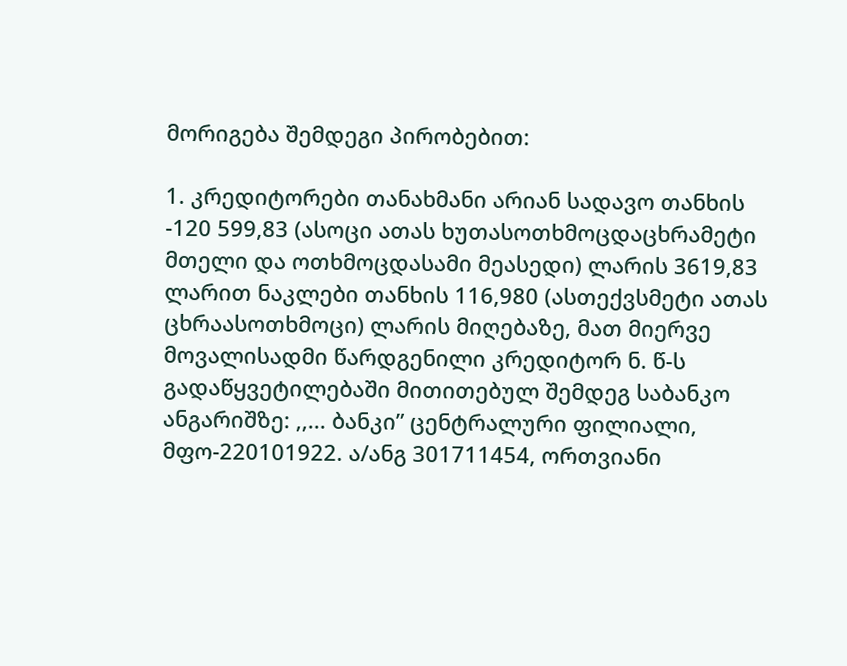მორიგება შემდეგი პირობებით:

1. კრედიტორები თანახმანი არიან სადავო თანხის -120 599,83 (ასოცი ათას ხუთასოთხმოცდაცხრამეტი მთელი და ოთხმოცდასამი მეასედი) ლარის 3619,83 ლარით ნაკლები თანხის 116,980 (ასთექვსმეტი ათას ცხრაასოთხმოცი) ლარის მიღებაზე, მათ მიერვე მოვალისადმი წარდგენილი კრედიტორ ნ. წ-ს გადაწყვეტილებაში მითითებულ შემდეგ საბანკო ანგარიშზე: ,,... ბანკი” ცენტრალური ფილიალი, მფო-220101922. ა/ანგ 301711454, ორთვიანი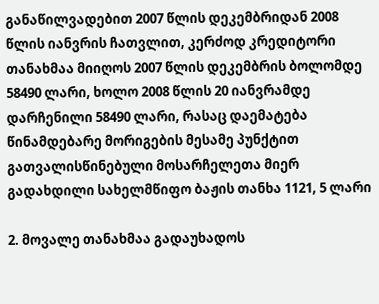განაწილვადებით 2007 წლის დეკემბრიდან 2008 წლის იანვრის ჩათვლით, კერძოდ კრედიტორი თანახმაა მიიღოს 2007 წლის დეკემბრის ბოლომდე 58490 ლარი, ხოლო 2008 წლის 20 იანვრამდე დარჩენილი 58490 ლარი, რასაც დაემატება წინამდებარე მორიგების მესამე პუნქტით გათვალისწინებული მოსარჩელეთა მიერ გადახდილი სახელმწიფო ბაჟის თანხა 1121, 5 ლარი

2. მოვალე თანახმაა გადაუხადოს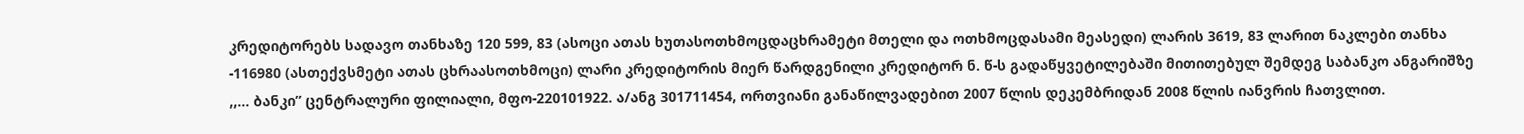კრედიტორებს სადავო თანხაზე 120 599, 83 (ასოცი ათას ხუთასოთხმოცდაცხრამეტი მთელი და ოთხმოცდასამი მეასედი) ლარის 3619, 83 ლარით ნაკლები თანხა -116980 (ასთექვსმეტი ათას ცხრაასოთხმოცი) ლარი კრედიტორის მიერ წარდგენილი კრედიტორ ნ. წ-ს გადაწყვეტილებაში მითითებულ შემდეგ საბანკო ანგარიშზე ,,... ბანკი” ცენტრალური ფილიალი, მფო-220101922. ა/ანგ 301711454, ორთვიანი განაწილვადებით 2007 წლის დეკემბრიდან 2008 წლის იანვრის ჩათვლით.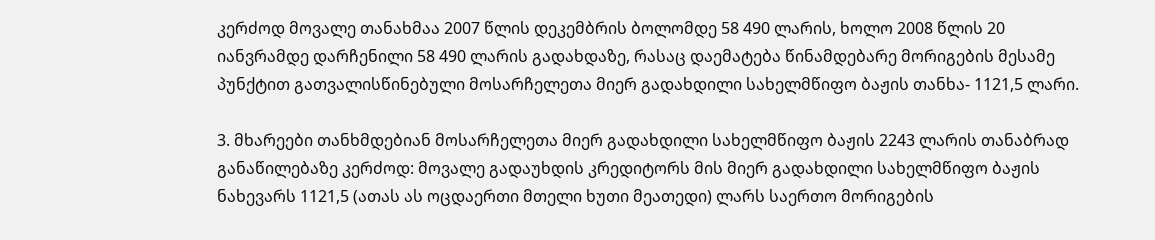კერძოდ მოვალე თანახმაა 2007 წლის დეკემბრის ბოლომდე 58 490 ლარის, ხოლო 2008 წლის 20 იანვრამდე დარჩენილი 58 490 ლარის გადახდაზე, რასაც დაემატება წინამდებარე მორიგების მესამე პუნქტით გათვალისწინებული მოსარჩელეთა მიერ გადახდილი სახელმწიფო ბაჟის თანხა- 1121,5 ლარი.

3. მხარეები თანხმდებიან მოსარჩელეთა მიერ გადახდილი სახელმწიფო ბაჟის 2243 ლარის თანაბრად განაწილებაზე კერძოდ: მოვალე გადაუხდის კრედიტორს მის მიერ გადახდილი სახელმწიფო ბაჟის ნახევარს 1121,5 (ათას ას ოცდაერთი მთელი ხუთი მეათედი) ლარს საერთო მორიგების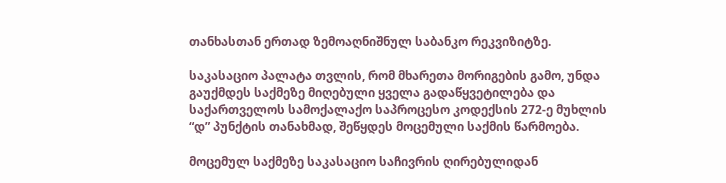თანხასთან ერთად ზემოაღნიშნულ საბანკო რეკვიზიტზე.

საკასაციო პალატა თვლის, რომ მხარეთა მორიგების გამო, უნდა გაუქმდეს საქმეზე მიღებული ყველა გადაწყვეტილება და საქართველოს სამოქალაქო საპროცესო კოდექსის 272-ე მუხლის “დ” პუნქტის თანახმად, შეწყდეს მოცემული საქმის წარმოება.

მოცემულ საქმეზე საკასაციო საჩივრის ღირებულიდან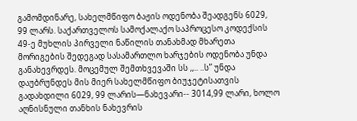გამომდინარე, სახელმწიფო ბაჟის ოდენობა შეადგენს 6029, 99 ლარს. საქართველოს სამოქალაქო საპროცესო კოდექსის 49-ე მუხლის პირველი ნაწილის თანახმად მხარეთა მორიგების შედეგად სასამართლო ხარჯების ოდენობა უნდა განახევრდეს. მოცემულ შემთხვევაში სს ,,.. ..ს” უნდა დაუბრუნდეს მის მიერ სახელმწიფო ბიუჯეტისათვის გადახდილი 6029, 99 ლარის—ნახევარი-- 3014,99 ლარი, ხოლო აღნისნული თანხის ნახევრის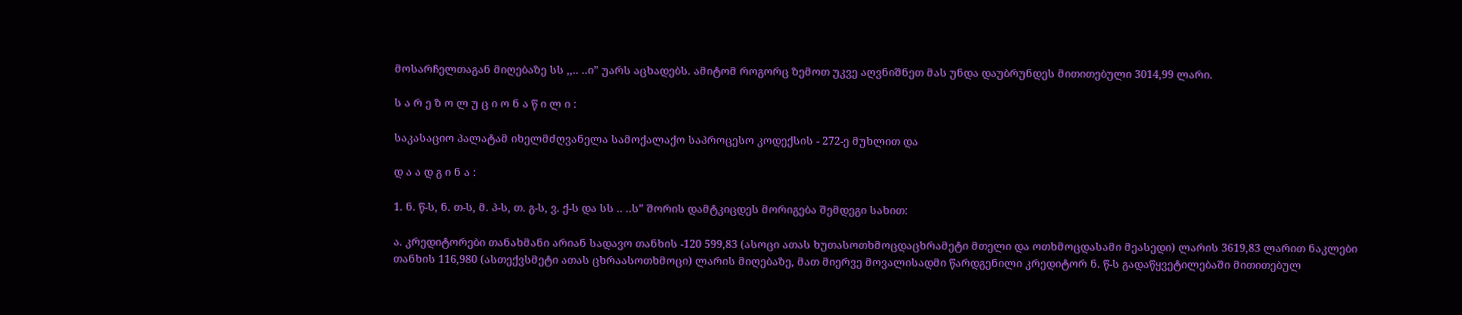მოსარჩელთაგან მიღებაზე სს ,,.. ..ი” უარს აცხადებს. ამიტომ როგორც ზემოთ უკვე აღვნიშნეთ მას უნდა დაუბრუნდეს მითითებული 3014,99 ლარი.

ს ა რ ე ზ ო ლ უ ც ი ო ნ ა წ ი ლ ი :

საკასაციო პალატამ იხელმძღვანელა სამოქალაქო საპროცესო კოდექსის - 272-ე მუხლით და

დ ა ა დ გ ი ნ ა :

1. ნ. წ-ს, ნ. თ-ს, მ. პ-ს, თ. გ-ს, ვ. ქ-ს და სს .. ..ს” შორის დამტკიცდეს მორიგება შემდეგი სახით:

ა. კრედიტორები თანახმანი არიან სადავო თანხის -120 599,83 (ასოცი ათას ხუთასოთხმოცდაცხრამეტი მთელი და ოთხმოცდასამი მეასედი) ლარის 3619,83 ლარით ნაკლები თანხის 116,980 (ასთექვსმეტი ათას ცხრაასოთხმოცი) ლარის მიღებაზე, მათ მიერვე მოვალისადმი წარდგენილი კრედიტორ ნ. წ-ს გადაწყვეტილებაში მითითებულ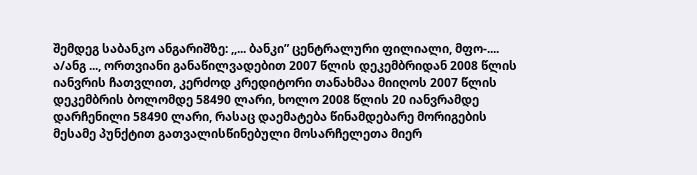შემდეგ საბანკო ანგარიშზე: ,,... ბანკი” ცენტრალური ფილიალი, მფო-.... ა/ანგ ..., ორთვიანი განაწილვადებით 2007 წლის დეკემბრიდან 2008 წლის იანვრის ჩათვლით, კერძოდ კრედიტორი თანახმაა მიიღოს 2007 წლის დეკემბრის ბოლომდე 58490 ლარი, ხოლო 2008 წლის 20 იანვრამდე დარჩენილი 58490 ლარი, რასაც დაემატება წინამდებარე მორიგების მესამე პუნქტით გათვალისწინებული მოსარჩელეთა მიერ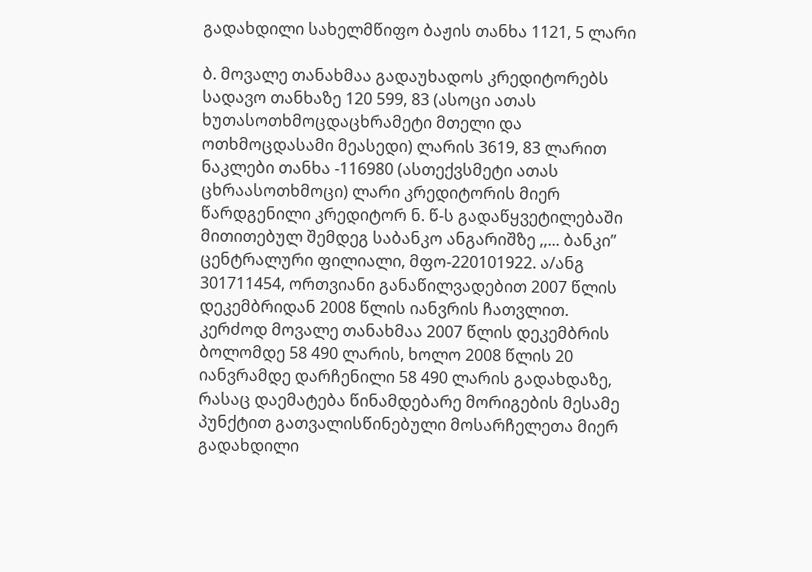გადახდილი სახელმწიფო ბაჟის თანხა 1121, 5 ლარი

ბ. მოვალე თანახმაა გადაუხადოს კრედიტორებს სადავო თანხაზე 120 599, 83 (ასოცი ათას ხუთასოთხმოცდაცხრამეტი მთელი და ოთხმოცდასამი მეასედი) ლარის 3619, 83 ლარით ნაკლები თანხა -116980 (ასთექვსმეტი ათას ცხრაასოთხმოცი) ლარი კრედიტორის მიერ წარდგენილი კრედიტორ ნ. წ-ს გადაწყვეტილებაში მითითებულ შემდეგ საბანკო ანგარიშზე ,,... ბანკი” ცენტრალური ფილიალი, მფო-220101922. ა/ანგ 301711454, ორთვიანი განაწილვადებით 2007 წლის დეკემბრიდან 2008 წლის იანვრის ჩათვლით. კერძოდ მოვალე თანახმაა 2007 წლის დეკემბრის ბოლომდე 58 490 ლარის, ხოლო 2008 წლის 20 იანვრამდე დარჩენილი 58 490 ლარის გადახდაზე, რასაც დაემატება წინამდებარე მორიგების მესამე პუნქტით გათვალისწინებული მოსარჩელეთა მიერ გადახდილი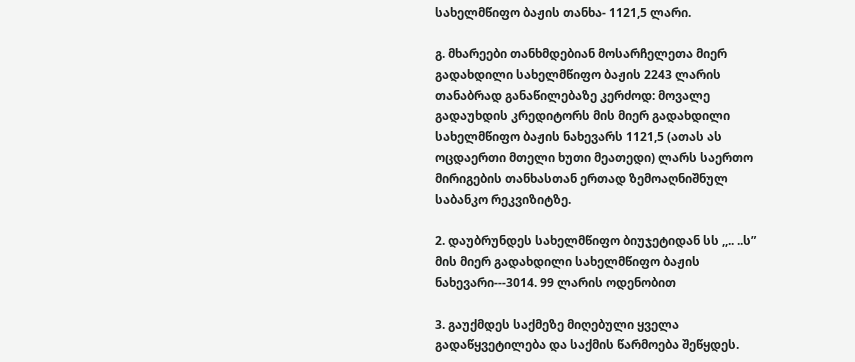სახელმწიფო ბაჟის თანხა- 1121,5 ლარი.

გ. მხარეები თანხმდებიან მოსარჩელეთა მიერ გადახდილი სახელმწიფო ბაჟის 2243 ლარის თანაბრად განაწილებაზე კერძოდ: მოვალე გადაუხდის კრედიტორს მის მიერ გადახდილი სახელმწიფო ბაჟის ნახევარს 1121,5 (ათას ას ოცდაერთი მთელი ხუთი მეათედი) ლარს საერთო მირიგების თანხასთან ერთად ზემოაღნიშნულ საბანკო რეკვიზიტზე.

2. დაუბრუნდეს სახელმწიფო ბიუჯეტიდან სს ,,.. ..ს” მის მიერ გადახდილი სახელმწიფო ბაჟის ნახევარი---3014. 99 ლარის ოდენობით

3. გაუქმდეს საქმეზე მიღებული ყველა გადაწყვეტილება და საქმის წარმოება შეწყდეს.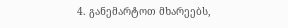4. განემარტოთ მხარეებს,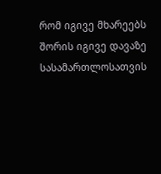რომ იგივე მხარეებს შორის იგივე დავაზე სასამართლოსათვის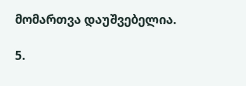მომართვა დაუშვებელია.

5.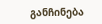განჩინება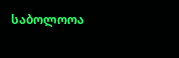საბოლოოა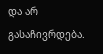და არ გასაჩივრდება.